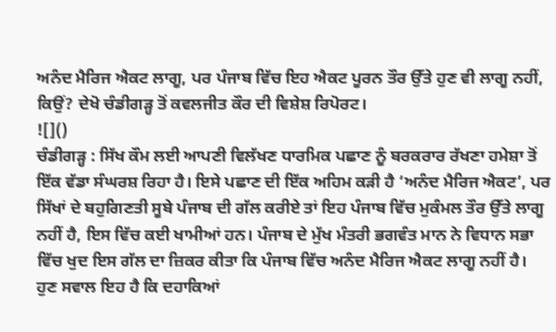ਅਨੰਦ ਮੈਰਿਜ ਐਕਟ ਲਾਗੂ, ਪਰ ਪੰਜਾਬ ਵਿੱਚ ਇਹ ਐਕਟ ਪੂਰਨ ਤੌਰ ਉੱਤੇ ਹੁਣ ਵੀ ਲਾਗੂ ਨਹੀਂ, ਕਿਉਂ? ਦੇਖੋ ਚੰਡੀਗੜ੍ਹ ਤੋਂ ਕਵਲਜੀਤ ਕੌਰ ਦੀ ਵਿਸ਼ੇਸ਼ ਰਿਪੋਰਟ।
![]()
ਚੰਡੀਗੜ੍ਹ : ਸਿੱਖ ਕੌਮ ਲਈ ਆਪਣੀ ਵਿਲੱਖਣ ਧਾਰਮਿਕ ਪਛਾਣ ਨੂੰ ਬਰਕਰਾਰ ਰੱਖਣਾ ਹਮੇਸ਼ਾ ਤੋਂ ਇੱਕ ਵੱਡਾ ਸੰਘਰਸ਼ ਰਿਹਾ ਹੈ। ਇਸੇ ਪਛਾਣ ਦੀ ਇੱਕ ਅਹਿਮ ਕੜੀ ਹੈ ‘ਅਨੰਦ ਮੈਰਿਜ ਐਕਟ’, ਪਰ ਸਿੱਖਾਂ ਦੇ ਬਹੁਗਿਣਤੀ ਸੂਬੇ ਪੰਜਾਬ ਦੀ ਗੱਲ ਕਰੀਏ ਤਾਂ ਇਹ ਪੰਜਾਬ ਵਿੱਚ ਮੁਕੰਮਲ ਤੌਰ ਉੱਤੇ ਲਾਗੂ ਨਹੀਂ ਹੈ, ਇਸ ਵਿੱਚ ਕਈ ਖਾਮੀਆਂ ਹਨ। ਪੰਜਾਬ ਦੇ ਮੁੱਖ ਮੰਤਰੀ ਭਗਵੰਤ ਮਾਨ ਨੇ ਵਿਧਾਨ ਸਭਾ ਵਿੱਚ ਖੁਦ ਇਸ ਗੱਲ ਦਾ ਜ਼ਿਕਰ ਕੀਤਾ ਕਿ ਪੰਜਾਬ ਵਿੱਚ ਅਨੰਦ ਮੈਰਿਜ ਐਕਟ ਲਾਗੂ ਨਹੀਂ ਹੈ।
ਹੁਣ ਸਵਾਲ ਇਹ ਹੈ ਕਿ ਦਹਾਕਿਆਂ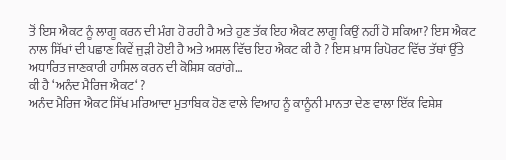ਤੋਂ ਇਸ ਐਕਟ ਨੂੰ ਲਾਗੂ ਕਰਨ ਦੀ ਮੰਗ ਹੋ ਰਹੀ ਹੈ ਅਤੇ ਹੁਣ ਤੱਕ ਇਹ ਐਕਟ ਲਾਗੂ ਕਿਉਂ ਨਹੀਂ ਹੋ ਸਕਿਆ? ਇਸ ਐਕਟ ਨਾਲ ਸਿੱਖਾਂ ਦੀ ਪਛਾਣ ਕਿਵੇਂ ਜੁੜੀ ਹੋਈ ਹੈ ਅਤੇ ਅਸਲ ਵਿੱਚ ਇਹ ਐਕਟ ਕੀ ਹੈ ? ਇਸ ਖ਼ਾਸ ਰਿਪੋਰਟ ਵਿੱਚ ਤੱਥਾਂ ਉੱਤੇ ਅਧਾਰਿਤ ਜਾਣਕਾਰੀ ਹਾਸਿਲ ਕਰਨ ਦੀ ਕੋਸ਼ਿਸ਼ ਕਰਾਂਗੇ…
ਕੀ ਹੈ ‘ਅਨੰਦ ਮੈਰਿਜ ਐਕਟ‘ ?
ਅਨੰਦ ਮੈਰਿਜ ਐਕਟ ਸਿੱਖ ਮਰਿਆਦਾ ਮੁਤਾਬਿਕ ਹੋਣ ਵਾਲੇ ਵਿਆਹ ਨੂੰ ਕਾਨੂੰਨੀ ਮਾਨਤਾ ਦੇਣ ਵਾਲਾ ਇੱਕ ਵਿਸ਼ੇਸ਼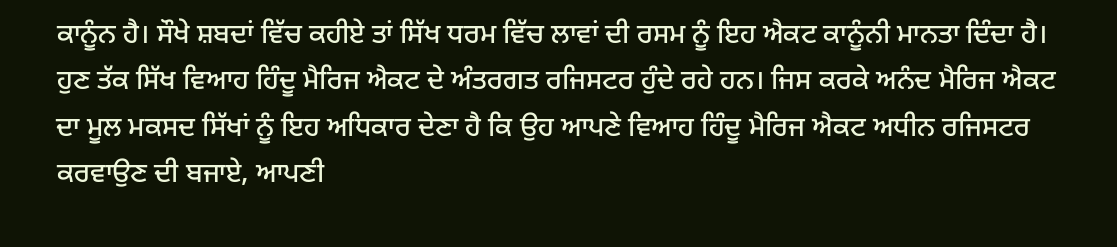ਕਾਨੂੰਨ ਹੈ। ਸੌਖੇ ਸ਼ਬਦਾਂ ਵਿੱਚ ਕਹੀਏ ਤਾਂ ਸਿੱਖ ਧਰਮ ਵਿੱਚ ਲਾਵਾਂ ਦੀ ਰਸਮ ਨੂੰ ਇਹ ਐਕਟ ਕਾਨੂੰਨੀ ਮਾਨਤਾ ਦਿੰਦਾ ਹੈ।
ਹੁਣ ਤੱਕ ਸਿੱਖ ਵਿਆਹ ਹਿੰਦੂ ਮੈਰਿਜ ਐਕਟ ਦੇ ਅੰਤਰਗਤ ਰਜਿਸਟਰ ਹੁੰਦੇ ਰਹੇ ਹਨ। ਜਿਸ ਕਰਕੇ ਅਨੰਦ ਮੈਰਿਜ ਐਕਟ ਦਾ ਮੂਲ ਮਕਸਦ ਸਿੱਖਾਂ ਨੂੰ ਇਹ ਅਧਿਕਾਰ ਦੇਣਾ ਹੈ ਕਿ ਉਹ ਆਪਣੇ ਵਿਆਹ ਹਿੰਦੂ ਮੈਰਿਜ ਐਕਟ ਅਧੀਨ ਰਜਿਸਟਰ ਕਰਵਾਉਣ ਦੀ ਬਜਾਏ, ਆਪਣੀ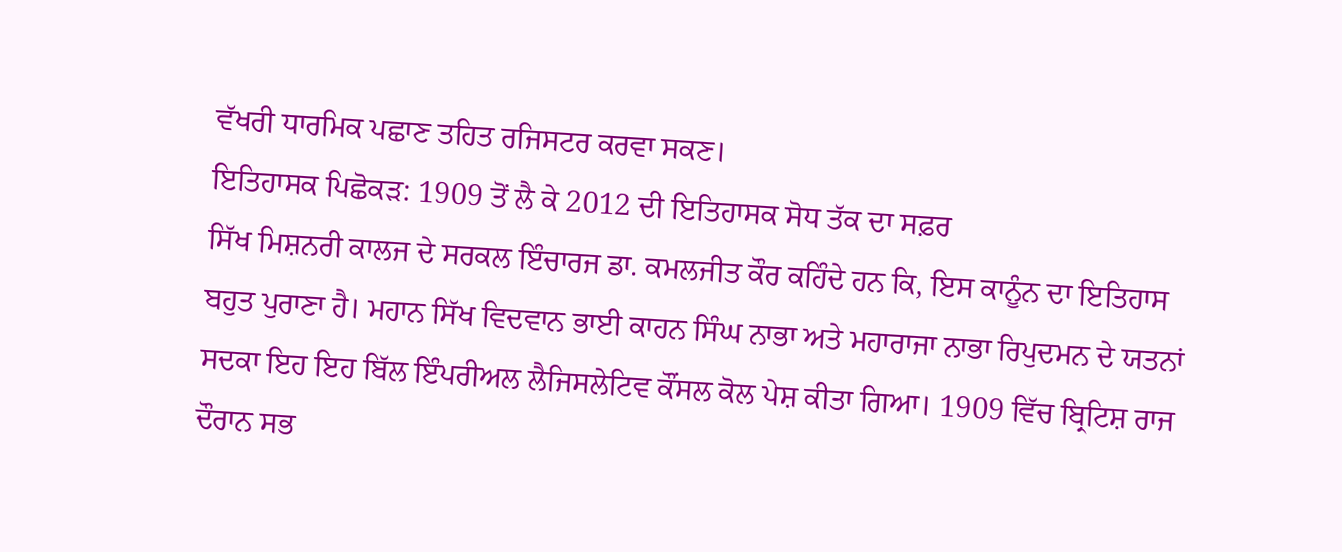ਵੱਖਰੀ ਧਾਰਮਿਕ ਪਛਾਣ ਤਹਿਤ ਰਜਿਸਟਰ ਕਰਵਾ ਸਕਣ।
ਇਤਿਹਾਸਕ ਪਿਛੋਕੜ: 1909 ਤੋਂ ਲੈ ਕੇ 2012 ਦੀ ਇਤਿਹਾਸਕ ਸੋਧ ਤੱਕ ਦਾ ਸਫ਼ਰ
ਸਿੱਖ ਮਿਸ਼ਨਰੀ ਕਾਲਜ ਦੇ ਸਰਕਲ ਇੰਚਾਰਜ ਡਾ. ਕਮਲਜੀਤ ਕੌਰ ਕਹਿੰਦੇ ਹਨ ਕਿ, ਇਸ ਕਾਨੂੰਨ ਦਾ ਇਤਿਹਾਸ ਬਹੁਤ ਪੁਰਾਣਾ ਹੈ। ਮਹਾਨ ਸਿੱਖ ਵਿਦਵਾਨ ਭਾਈ ਕਾਹਨ ਸਿੰਘ ਨਾਭਾ ਅਤੇ ਮਹਾਰਾਜਾ ਨਾਭਾ ਰਿਪੁਦਮਨ ਦੇ ਯਤਨਾਂ ਸਦਕਾ ਇਹ ਇਹ ਬਿੱਲ ਇੰਪਰੀਅਲ ਲੈਜਿਸਲੇਟਿਵ ਕੌਂਸਲ ਕੋਲ ਪੇਸ਼ ਕੀਤਾ ਗਿਆ। 1909 ਵਿੱਚ ਬ੍ਰਿਟਿਸ਼ ਰਾਜ ਦੌਰਾਨ ਸਭ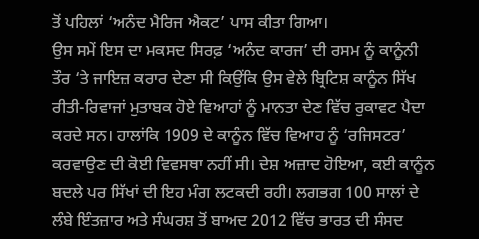ਤੋਂ ਪਹਿਲਾਂ ‘ਅਨੰਦ ਮੈਰਿਜ ਐਕਟ’ ਪਾਸ ਕੀਤਾ ਗਿਆ।
ਉਸ ਸਮੇਂ ਇਸ ਦਾ ਮਕਸਦ ਸਿਰਫ਼ ‘ਅਨੰਦ ਕਾਰਜ’ ਦੀ ਰਸਮ ਨੂੰ ਕਾਨੂੰਨੀ ਤੌਰ ‘ਤੇ ਜਾਇਜ਼ ਕਰਾਰ ਦੇਣਾ ਸੀ ਕਿਉਂਕਿ ਉਸ ਵੇਲੇ ਬ੍ਰਿਟਿਸ਼ ਕਾਨੂੰਨ ਸਿੱਖ ਰੀਤੀ-ਰਿਵਾਜਾਂ ਮੁਤਾਬਕ ਹੋਏ ਵਿਆਹਾਂ ਨੂੰ ਮਾਨਤਾ ਦੇਣ ਵਿੱਚ ਰੁਕਾਵਟ ਪੈਦਾ ਕਰਦੇ ਸਨ। ਹਾਲਾਂਕਿ 1909 ਦੇ ਕਾਨੂੰਨ ਵਿੱਚ ਵਿਆਹ ਨੂੰ ‘ਰਜਿਸਟਰ’ ਕਰਵਾਉਣ ਦੀ ਕੋਈ ਵਿਵਸਥਾ ਨਹੀਂ ਸੀ। ਦੇਸ਼ ਅਜ਼ਾਦ ਹੋਇਆ, ਕਈ ਕਾਨੂੰਨ ਬਦਲੇ ਪਰ ਸਿੱਖਾਂ ਦੀ ਇਹ ਮੰਗ ਲਟਕਦੀ ਰਹੀ। ਲਗਭਗ 100 ਸਾਲਾਂ ਦੇ ਲੰਬੇ ਇੰਤਜ਼ਾਰ ਅਤੇ ਸੰਘਰਸ਼ ਤੋਂ ਬਾਅਦ 2012 ਵਿੱਚ ਭਾਰਤ ਦੀ ਸੰਸਦ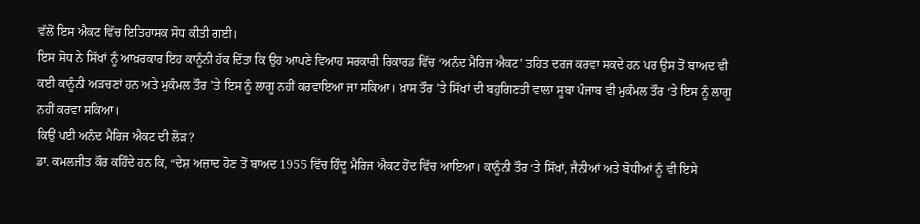ਵੱਲੋਂ ਇਸ ਐਕਟ ਵਿੱਚ ਇਤਿਹਾਸਕ ਸੋਧ ਕੀਤੀ ਗਈ।
ਇਸ ਸੋਧ ਨੇ ਸਿੱਖਾਂ ਨੂੰ ਆਖ਼ਰਕਾਰ ਇਹ ਕਾਨੂੰਨੀ ਹੱਕ ਦਿੱਤਾ ਕਿ ਉਹ ਆਪਣੇ ਵਿਆਹ ਸਰਕਾਰੀ ਰਿਕਾਰਡ ਵਿੱਚ ‘ਅਨੰਦ ਮੈਰਿਜ ਐਕਟ’ ਤਹਿਤ ਦਰਜ ਕਰਵਾ ਸਕਦੇ ਹਨ ਪਰ ਉਸ ਤੋਂ ਬਾਅਦ ਵੀ ਕਈ ਕਾਨੂੰਨੀ ਅੜਚਣਾਂ ਹਨ ਅਤੇ ਮੁਕੰਮਲ ਤੌਰ ’ਤੇ ਇਸ ਨੂੰ ਲਾਗੂ ਨਹੀਂ ਕਰਵਾਇਆ ਜਾ ਸਕਿਆ। ਖ਼ਾਸ ਤੌਰ ’ਤੇ ਸਿੱਖਾਂ ਦੀ ਬਹੁਗਿਣਤੀ ਵਾਲਾ ਸੂਬਾ ਪੰਜਾਬ ਵੀ ਮੁਕੰਮਲ ਤੌਰ ‘ਤੇ ਇਸ ਨੂੰ ਲਾਗੂ ਨਹੀਂ ਕਰਵਾ ਸਕਿਆ।
ਕਿਉਂ ਪਈ ਅਨੰਦ ਮੈਰਿਜ ਐਕਟ ਦੀ ਲੋੜ?
ਡਾ. ਕਮਲਜੀਤ ਕੌਰ ਕਹਿੰਦੇ ਹਨ ਕਿ, “ਦੇਸ਼ ਅਜ਼ਾਦ ਹੋਣ ਤੋਂ ਬਾਅਦ 1955 ਵਿੱਚ ਹਿੰਦੂ ਮੈਰਿਜ ਐਕਟ ਹੋਂਦ ਵਿੱਚ ਆਇਆ। ਕਾਨੂੰਨੀ ਤੌਰ ‘ਤੇ ਸਿੱਖਾਂ, ਜੈਨੀਆਂ ਅਤੇ ਬੋਧੀਆਂ ਨੂੰ ਵੀ ਇਸੇ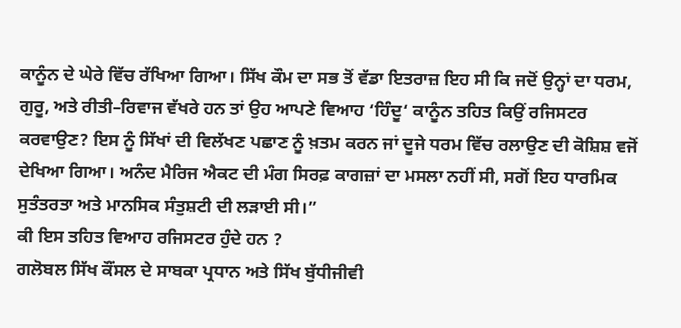ਕਾਨੂੰਨ ਦੇ ਘੇਰੇ ਵਿੱਚ ਰੱਖਿਆ ਗਿਆ। ਸਿੱਖ ਕੌਮ ਦਾ ਸਭ ਤੋਂ ਵੱਡਾ ਇਤਰਾਜ਼ ਇਹ ਸੀ ਕਿ ਜਦੋਂ ਉਨ੍ਹਾਂ ਦਾ ਧਰਮ, ਗੁਰੂ, ਅਤੇ ਰੀਤੀ–ਰਿਵਾਜ ਵੱਖਰੇ ਹਨ ਤਾਂ ਉਹ ਆਪਣੇ ਵਿਆਹ ‘ਹਿੰਦੂ‘ ਕਾਨੂੰਨ ਤਹਿਤ ਕਿਉਂ ਰਜਿਸਟਰ ਕਰਵਾਉਣ? ਇਸ ਨੂੰ ਸਿੱਖਾਂ ਦੀ ਵਿਲੱਖਣ ਪਛਾਣ ਨੂੰ ਖ਼ਤਮ ਕਰਨ ਜਾਂ ਦੂਜੇ ਧਰਮ ਵਿੱਚ ਰਲਾਉਣ ਦੀ ਕੋਸ਼ਿਸ਼ ਵਜੋਂ ਦੇਖਿਆ ਗਿਆ। ਅਨੰਦ ਮੈਰਿਜ ਐਕਟ ਦੀ ਮੰਗ ਸਿਰਫ਼ ਕਾਗਜ਼ਾਂ ਦਾ ਮਸਲਾ ਨਹੀਂ ਸੀ, ਸਗੋਂ ਇਹ ਧਾਰਮਿਕ ਸੁਤੰਤਰਤਾ ਅਤੇ ਮਾਨਸਿਕ ਸੰਤੁਸ਼ਟੀ ਦੀ ਲੜਾਈ ਸੀ।”
ਕੀ ਇਸ ਤਹਿਤ ਵਿਆਹ ਰਜਿਸਟਰ ਹੁੰਦੇ ਹਨ ?
ਗਲੋਬਲ ਸਿੱਖ ਕੌਂਸਲ ਦੇ ਸਾਬਕਾ ਪ੍ਰਧਾਨ ਅਤੇ ਸਿੱਖ ਬੁੱਧੀਜੀਵੀ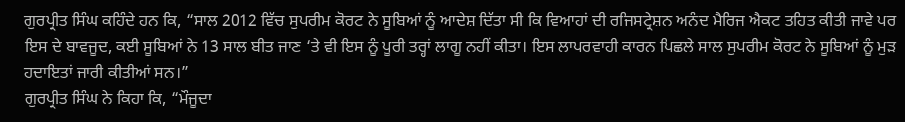ਗੁਰਪ੍ਰੀਤ ਸਿੰਘ ਕਹਿੰਦੇ ਹਨ ਕਿ, “ਸਾਲ 2012 ਵਿੱਚ ਸੁਪਰੀਮ ਕੋਰਟ ਨੇ ਸੂਬਿਆਂ ਨੂੰ ਆਦੇਸ਼ ਦਿੱਤਾ ਸੀ ਕਿ ਵਿਆਹਾਂ ਦੀ ਰਜਿਸਟ੍ਰੇਸ਼ਨ ਅਨੰਦ ਮੈਰਿਜ ਐਕਟ ਤਹਿਤ ਕੀਤੀ ਜਾਵੇ ਪਰ ਇਸ ਦੇ ਬਾਵਜੂਦ, ਕਈ ਸੂਬਿਆਂ ਨੇ 13 ਸਾਲ ਬੀਤ ਜਾਣ ‘ਤੇ ਵੀ ਇਸ ਨੂੰ ਪੂਰੀ ਤਰ੍ਹਾਂ ਲਾਗੂ ਨਹੀਂ ਕੀਤਾ। ਇਸ ਲਾਪਰਵਾਹੀ ਕਾਰਨ ਪਿਛਲੇ ਸਾਲ ਸੁਪਰੀਮ ਕੋਰਟ ਨੇ ਸੂਬਿਆਂ ਨੂੰ ਮੁੜ ਹਦਾਇਤਾਂ ਜਾਰੀ ਕੀਤੀਆਂ ਸਨ।”
ਗੁਰਪ੍ਰੀਤ ਸਿੰਘ ਨੇ ਕਿਹਾ ਕਿ, “ਮੌਜੂਦਾ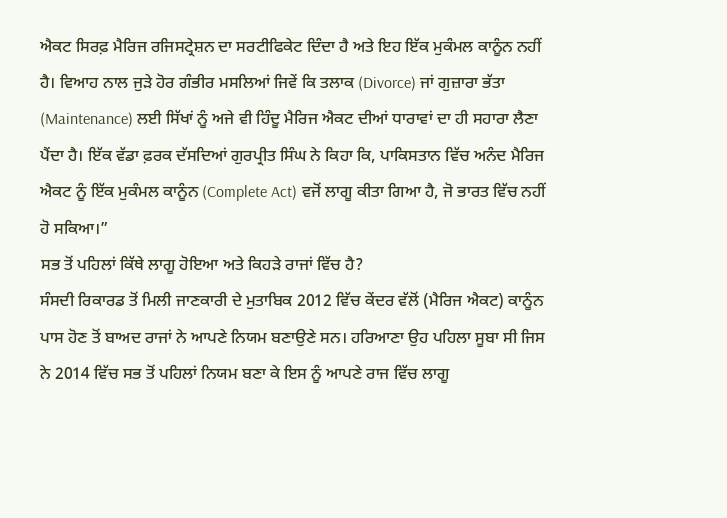ਐਕਟ ਸਿਰਫ਼ ਮੈਰਿਜ ਰਜਿਸਟ੍ਰੇਸ਼ਨ ਦਾ ਸਰਟੀਫਿਕੇਟ ਦਿੰਦਾ ਹੈ ਅਤੇ ਇਹ ਇੱਕ ਮੁਕੰਮਲ ਕਾਨੂੰਨ ਨਹੀਂ ਹੈ। ਵਿਆਹ ਨਾਲ ਜੁੜੇ ਹੋਰ ਗੰਭੀਰ ਮਸਲਿਆਂ ਜਿਵੇਂ ਕਿ ਤਲਾਕ (Divorce) ਜਾਂ ਗੁਜ਼ਾਰਾ ਭੱਤਾ (Maintenance) ਲਈ ਸਿੱਖਾਂ ਨੂੰ ਅਜੇ ਵੀ ਹਿੰਦੂ ਮੈਰਿਜ ਐਕਟ ਦੀਆਂ ਧਾਰਾਵਾਂ ਦਾ ਹੀ ਸਹਾਰਾ ਲੈਣਾ ਪੈਂਦਾ ਹੈ। ਇੱਕ ਵੱਡਾ ਫ਼ਰਕ ਦੱਸਦਿਆਂ ਗੁਰਪ੍ਰੀਤ ਸਿੰਘ ਨੇ ਕਿਹਾ ਕਿ, ਪਾਕਿਸਤਾਨ ਵਿੱਚ ਅਨੰਦ ਮੈਰਿਜ ਐਕਟ ਨੂੰ ਇੱਕ ਮੁਕੰਮਲ ਕਾਨੂੰਨ (Complete Act) ਵਜੋਂ ਲਾਗੂ ਕੀਤਾ ਗਿਆ ਹੈ, ਜੋ ਭਾਰਤ ਵਿੱਚ ਨਹੀਂ ਹੋ ਸਕਿਆ।”
ਸਭ ਤੋਂ ਪਹਿਲਾਂ ਕਿੱਥੇ ਲਾਗੂ ਹੋਇਆ ਅਤੇ ਕਿਹੜੇ ਰਾਜਾਂ ਵਿੱਚ ਹੈ?
ਸੰਸਦੀ ਰਿਕਾਰਡ ਤੋਂ ਮਿਲੀ ਜਾਣਕਾਰੀ ਦੇ ਮੁਤਾਬਿਕ 2012 ਵਿੱਚ ਕੇਂਦਰ ਵੱਲੋਂ (ਮੈਰਿਜ ਐਕਟ) ਕਾਨੂੰਨ ਪਾਸ ਹੋਣ ਤੋਂ ਬਾਅਦ ਰਾਜਾਂ ਨੇ ਆਪਣੇ ਨਿਯਮ ਬਣਾਉਣੇ ਸਨ। ਹਰਿਆਣਾ ਉਹ ਪਹਿਲਾ ਸੂਬਾ ਸੀ ਜਿਸ ਨੇ 2014 ਵਿੱਚ ਸਭ ਤੋਂ ਪਹਿਲਾਂ ਨਿਯਮ ਬਣਾ ਕੇ ਇਸ ਨੂੰ ਆਪਣੇ ਰਾਜ ਵਿੱਚ ਲਾਗੂ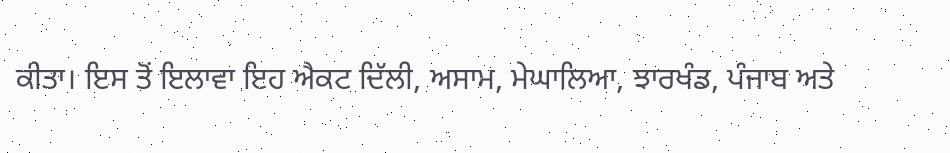ਕੀਤਾ। ਇਸ ਤੋਂ ਇਲਾਵਾ ਇਹ ਐਕਟ ਦਿੱਲੀ, ਅਸਾਮ, ਮੇਘਾਲਿਆ, ਝਾਰਖੰਡ, ਪੰਜਾਬ ਅਤੇ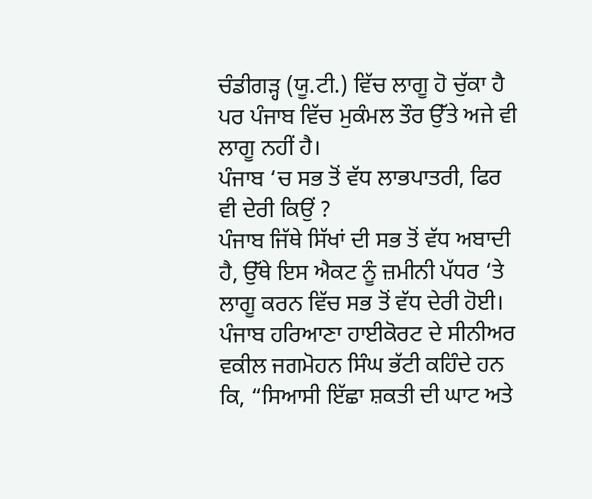ਚੰਡੀਗੜ੍ਹ (ਯੂ.ਟੀ.) ਵਿੱਚ ਲਾਗੂ ਹੋ ਚੁੱਕਾ ਹੈ ਪਰ ਪੰਜਾਬ ਵਿੱਚ ਮੁਕੰਮਲ ਤੌਰ ਉੱਤੇ ਅਜੇ ਵੀ ਲਾਗੂ ਨਹੀਂ ਹੈ।
ਪੰਜਾਬ ‘ਚ ਸਭ ਤੋਂ ਵੱਧ ਲਾਭਪਾਤਰੀ, ਫਿਰ ਵੀ ਦੇਰੀ ਕਿਉਂ ?
ਪੰਜਾਬ ਜਿੱਥੇ ਸਿੱਖਾਂ ਦੀ ਸਭ ਤੋਂ ਵੱਧ ਅਬਾਦੀ ਹੈ, ਉੱਥੇ ਇਸ ਐਕਟ ਨੂੰ ਜ਼ਮੀਨੀ ਪੱਧਰ ‘ਤੇ ਲਾਗੂ ਕਰਨ ਵਿੱਚ ਸਭ ਤੋਂ ਵੱਧ ਦੇਰੀ ਹੋਈ। ਪੰਜਾਬ ਹਰਿਆਣਾ ਹਾਈਕੋਰਟ ਦੇ ਸੀਨੀਅਰ ਵਕੀਲ ਜਗਮੋਹਨ ਸਿੰਘ ਭੱਟੀ ਕਹਿੰਦੇ ਹਨ ਕਿ, “ਸਿਆਸੀ ਇੱਛਾ ਸ਼ਕਤੀ ਦੀ ਘਾਟ ਅਤੇ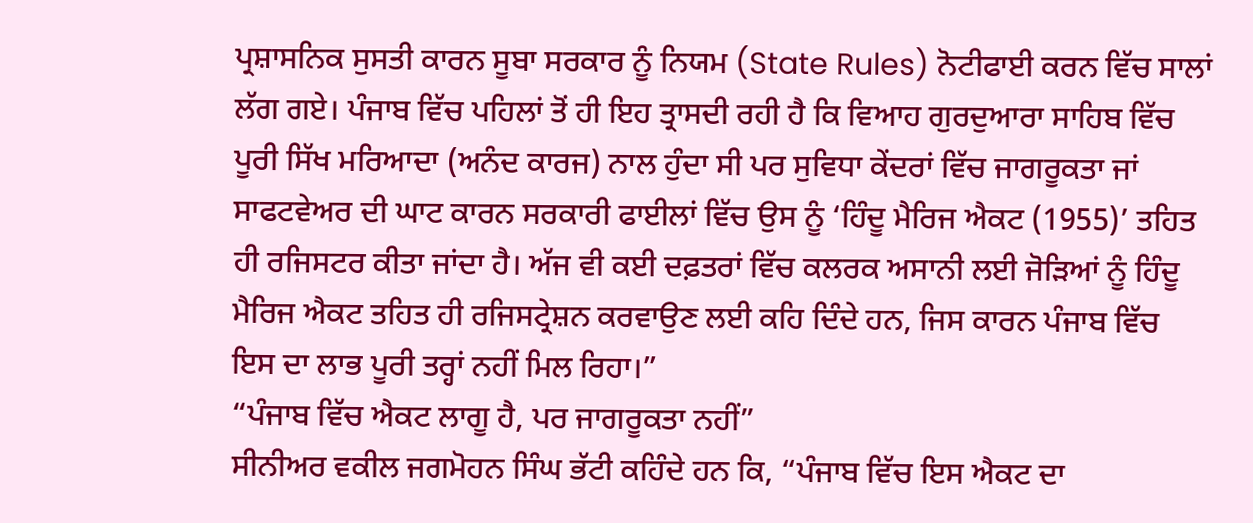ਪ੍ਰਸ਼ਾਸਨਿਕ ਸੁਸਤੀ ਕਾਰਨ ਸੂਬਾ ਸਰਕਾਰ ਨੂੰ ਨਿਯਮ (State Rules) ਨੋਟੀਫਾਈ ਕਰਨ ਵਿੱਚ ਸਾਲਾਂ ਲੱਗ ਗਏ। ਪੰਜਾਬ ਵਿੱਚ ਪਹਿਲਾਂ ਤੋਂ ਹੀ ਇਹ ਤ੍ਰਾਸਦੀ ਰਹੀ ਹੈ ਕਿ ਵਿਆਹ ਗੁਰਦੁਆਰਾ ਸਾਹਿਬ ਵਿੱਚ ਪੂਰੀ ਸਿੱਖ ਮਰਿਆਦਾ (ਅਨੰਦ ਕਾਰਜ) ਨਾਲ ਹੁੰਦਾ ਸੀ ਪਰ ਸੁਵਿਧਾ ਕੇਂਦਰਾਂ ਵਿੱਚ ਜਾਗਰੂਕਤਾ ਜਾਂ ਸਾਫਟਵੇਅਰ ਦੀ ਘਾਟ ਕਾਰਨ ਸਰਕਾਰੀ ਫਾਈਲਾਂ ਵਿੱਚ ਉਸ ਨੂੰ ‘ਹਿੰਦੂ ਮੈਰਿਜ ਐਕਟ (1955)’ ਤਹਿਤ ਹੀ ਰਜਿਸਟਰ ਕੀਤਾ ਜਾਂਦਾ ਹੈ। ਅੱਜ ਵੀ ਕਈ ਦਫ਼ਤਰਾਂ ਵਿੱਚ ਕਲਰਕ ਅਸਾਨੀ ਲਈ ਜੋੜਿਆਂ ਨੂੰ ਹਿੰਦੂ ਮੈਰਿਜ ਐਕਟ ਤਹਿਤ ਹੀ ਰਜਿਸਟ੍ਰੇਸ਼ਨ ਕਰਵਾਉਣ ਲਈ ਕਹਿ ਦਿੰਦੇ ਹਨ, ਜਿਸ ਕਾਰਨ ਪੰਜਾਬ ਵਿੱਚ ਇਸ ਦਾ ਲਾਭ ਪੂਰੀ ਤਰ੍ਹਾਂ ਨਹੀਂ ਮਿਲ ਰਿਹਾ।”
“ਪੰਜਾਬ ਵਿੱਚ ਐਕਟ ਲਾਗੂ ਹੈ, ਪਰ ਜਾਗਰੂਕਤਾ ਨਹੀਂ”
ਸੀਨੀਅਰ ਵਕੀਲ ਜਗਮੋਹਨ ਸਿੰਘ ਭੱਟੀ ਕਹਿੰਦੇ ਹਨ ਕਿ, “ਪੰਜਾਬ ਵਿੱਚ ਇਸ ਐਕਟ ਦਾ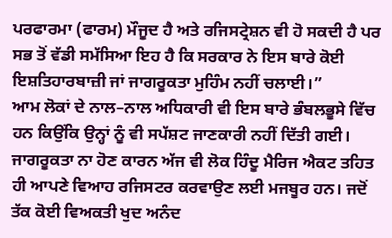ਪਰਫਾਰਮਾ (ਫਾਰਮ) ਮੌਜੂਦ ਹੈ ਅਤੇ ਰਜਿਸਟ੍ਰੇਸ਼ਨ ਵੀ ਹੋ ਸਕਦੀ ਹੈ ਪਰ ਸਭ ਤੋਂ ਵੱਡੀ ਸਮੱਸਿਆ ਇਹ ਹੈ ਕਿ ਸਰਕਾਰ ਨੇ ਇਸ ਬਾਰੇ ਕੋਈ ਇਸ਼ਤਿਹਾਰਬਾਜ਼ੀ ਜਾਂ ਜਾਗਰੂਕਤਾ ਮੁਹਿੰਮ ਨਹੀਂ ਚਲਾਈ।”
ਆਮ ਲੋਕਾਂ ਦੇ ਨਾਲ–ਨਾਲ ਅਧਿਕਾਰੀ ਵੀ ਇਸ ਬਾਰੇ ਭੰਬਲਭੂਸੇ ਵਿੱਚ ਹਨ ਕਿਉਂਕਿ ਉਨ੍ਹਾਂ ਨੂੰ ਵੀ ਸਪੱਸ਼ਟ ਜਾਣਕਾਰੀ ਨਹੀਂ ਦਿੱਤੀ ਗਈ। ਜਾਗਰੂਕਤਾ ਨਾ ਹੋਣ ਕਾਰਨ ਅੱਜ ਵੀ ਲੋਕ ਹਿੰਦੂ ਮੈਰਿਜ ਐਕਟ ਤਹਿਤ ਹੀ ਆਪਣੇ ਵਿਆਹ ਰਜਿਸਟਰ ਕਰਵਾਉਣ ਲਈ ਮਜਬੂਰ ਹਨ। ਜਦੋਂ ਤੱਕ ਕੋਈ ਵਿਅਕਤੀ ਖੁਦ ਅਨੰਦ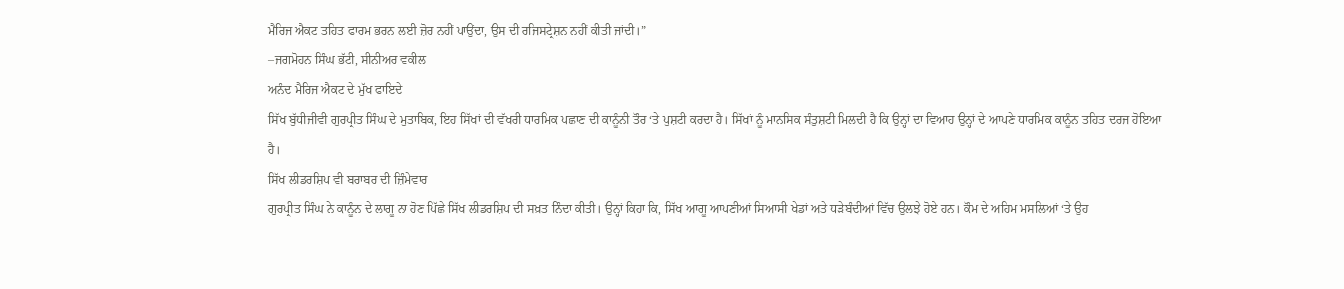ਮੈਰਿਜ ਐਕਟ ਤਹਿਤ ਫਾਰਮ ਭਰਨ ਲਈ ਜ਼ੋਰ ਨਹੀਂ ਪਾਉਂਦਾ, ਉਸ ਦੀ ਰਜਿਸਟ੍ਰੇਸ਼ਨ ਨਹੀਂ ਕੀਤੀ ਜਾਂਦੀ।”
–ਜਗਮੋਹਨ ਸਿੰਘ ਭੱਟੀ, ਸੀਨੀਅਰ ਵਕੀਲ
ਅਨੰਦ ਮੈਰਿਜ ਐਕਟ ਦੇ ਮੁੱਖ ਫਾਇਦੇ
ਸਿੱਖ ਬੁੱਧੀਜੀਵੀ ਗੁਰਪ੍ਰੀਤ ਸਿੰਘ ਦੇ ਮੁਤਾਬਿਕ, ਇਹ ਸਿੱਖਾਂ ਦੀ ਵੱਖਰੀ ਧਾਰਮਿਕ ਪਛਾਣ ਦੀ ਕਾਨੂੰਨੀ ਤੌਰ ‘ਤੇ ਪੁਸ਼ਟੀ ਕਰਦਾ ਹੈ। ਸਿੱਖਾਂ ਨੂੰ ਮਾਨਸਿਕ ਸੰਤੁਸ਼ਟੀ ਮਿਲਦੀ ਹੈ ਕਿ ਉਨ੍ਹਾਂ ਦਾ ਵਿਆਹ ਉਨ੍ਹਾਂ ਦੇ ਆਪਣੇ ਧਾਰਮਿਕ ਕਾਨੂੰਨ ਤਹਿਤ ਦਰਜ ਹੋਇਆ ਹੈ।
ਸਿੱਖ ਲੀਡਰਸ਼ਿਪ ਵੀ ਬਰਾਬਰ ਦੀ ਜ਼ਿੰਮੇਵਾਰ
ਗੁਰਪ੍ਰੀਤ ਸਿੰਘ ਨੇ ਕਾਨੂੰਨ ਦੇ ਲਾਗੂ ਨਾ ਹੋਣ ਪਿੱਛੇ ਸਿੱਖ ਲੀਡਰਸ਼ਿਪ ਦੀ ਸਖ਼ਤ ਨਿੰਦਾ ਕੀਤੀ। ਉਨ੍ਹਾਂ ਕਿਹਾ ਕਿ, ਸਿੱਖ ਆਗੂ ਆਪਣੀਆਂ ਸਿਆਸੀ ਖੇਡਾਂ ਅਤੇ ਧੜੇਬੰਦੀਆਂ ਵਿੱਚ ਉਲਝੇ ਹੋਏ ਹਨ। ਕੌਮ ਦੇ ਅਹਿਮ ਮਸਲਿਆਂ ‘ਤੇ ਉਹ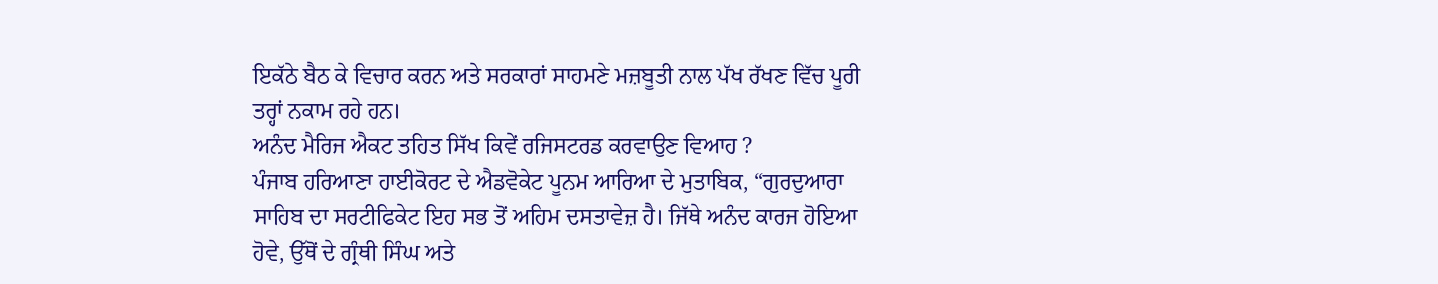ਇਕੱਠੇ ਬੈਠ ਕੇ ਵਿਚਾਰ ਕਰਨ ਅਤੇ ਸਰਕਾਰਾਂ ਸਾਹਮਣੇ ਮਜ਼ਬੂਤੀ ਨਾਲ ਪੱਖ ਰੱਖਣ ਵਿੱਚ ਪੂਰੀ ਤਰ੍ਹਾਂ ਨਕਾਮ ਰਹੇ ਹਨ।
ਅਨੰਦ ਮੈਰਿਜ ਐਕਟ ਤਹਿਤ ਸਿੱਖ ਕਿਵੇਂ ਰਜਿਸਟਰਡ ਕਰਵਾਉਣ ਵਿਆਹ ?
ਪੰਜਾਬ ਹਰਿਆਣਾ ਹਾਈਕੋਰਟ ਦੇ ਐਡਵੋਕੇਟ ਪੂਨਮ ਆਰਿਆ ਦੇ ਮੁਤਾਬਿਕ, “ਗੁਰਦੁਆਰਾ ਸਾਹਿਬ ਦਾ ਸਰਟੀਫਿਕੇਟ ਇਹ ਸਭ ਤੋਂ ਅਹਿਮ ਦਸਤਾਵੇਜ਼ ਹੈ। ਜਿੱਥੇ ਅਨੰਦ ਕਾਰਜ ਹੋਇਆ ਹੋਵੇ, ਉੱਥੋਂ ਦੇ ਗ੍ਰੰਥੀ ਸਿੰਘ ਅਤੇ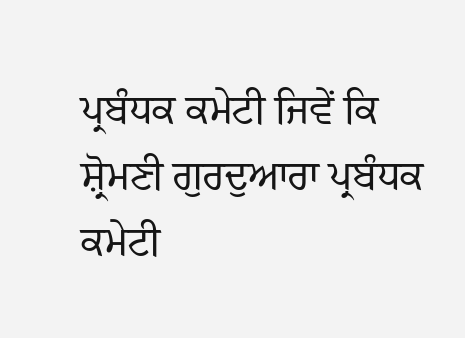ਪ੍ਰਬੰਧਕ ਕਮੇਟੀ ਜਿਵੇਂ ਕਿ ਸ਼੍ਰੋਮਣੀ ਗੁਰਦੁਆਰਾ ਪ੍ਰਬੰਧਕ ਕਮੇਟੀ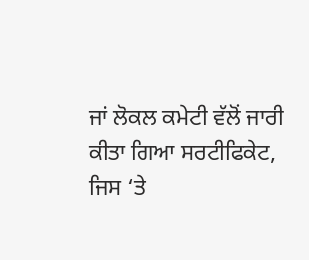ਜਾਂ ਲੋਕਲ ਕਮੇਟੀ ਵੱਲੋਂ ਜਾਰੀ ਕੀਤਾ ਗਿਆ ਸਰਟੀਫਿਕੇਟ, ਜਿਸ ‘ਤੇ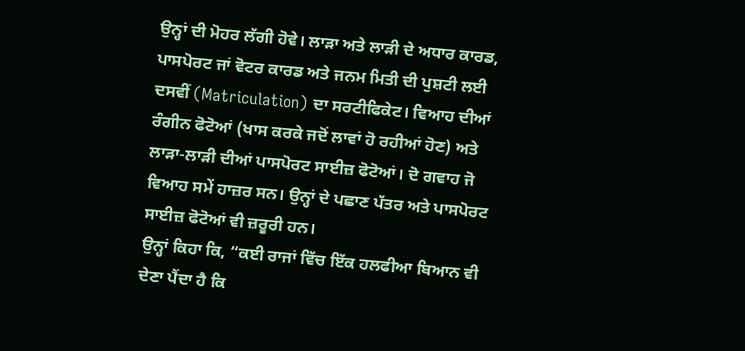ਉਨ੍ਹਾਂ ਦੀ ਮੋਹਰ ਲੱਗੀ ਹੋਵੇ। ਲਾੜਾ ਅਤੇ ਲਾੜੀ ਦੇ ਅਧਾਰ ਕਾਰਡ, ਪਾਸਪੋਰਟ ਜਾਂ ਵੋਟਰ ਕਾਰਡ ਅਤੇ ਜਨਮ ਮਿਤੀ ਦੀ ਪੁਸ਼ਟੀ ਲਈ ਦਸਵੀਂ (Matriculation) ਦਾ ਸਰਟੀਫਿਕੇਟ। ਵਿਆਹ ਦੀਆਂ ਰੰਗੀਨ ਫੋਟੋਆਂ (ਖਾਸ ਕਰਕੇ ਜਦੋਂ ਲਾਵਾਂ ਹੋ ਰਹੀਆਂ ਹੋਣ) ਅਤੇ ਲਾੜਾ-ਲਾੜੀ ਦੀਆਂ ਪਾਸਪੋਰਟ ਸਾਈਜ਼ ਫੋਟੋਆਂ। ਦੋ ਗਵਾਹ ਜੋ ਵਿਆਹ ਸਮੇਂ ਹਾਜ਼ਰ ਸਨ। ਉਨ੍ਹਾਂ ਦੇ ਪਛਾਣ ਪੱਤਰ ਅਤੇ ਪਾਸਪੋਰਟ ਸਾਈਜ਼ ਫੋਟੋਆਂ ਵੀ ਜ਼ਰੂਰੀ ਹਨ।
ਉਨ੍ਹਾਂ ਕਿਹਾ ਕਿ, “ਕਈ ਰਾਜਾਂ ਵਿੱਚ ਇੱਕ ਹਲਫੀਆ ਬਿਆਨ ਵੀ ਦੇਣਾ ਪੈਂਦਾ ਹੈ ਕਿ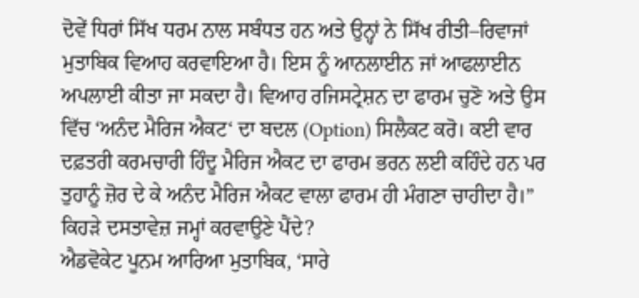ਦੋਵੇਂ ਧਿਰਾਂ ਸਿੱਖ ਧਰਮ ਨਾਲ ਸਬੰਧਤ ਹਨ ਅਤੇ ਉਨ੍ਹਾਂ ਨੇ ਸਿੱਖ ਰੀਤੀ–ਰਿਵਾਜਾਂ ਮੁਤਾਬਿਕ ਵਿਆਹ ਕਰਵਾਇਆ ਹੈ। ਇਸ ਨੂੰ ਆਨਲਾਈਨ ਜਾਂ ਆਫਲਾਈਨ ਅਪਲਾਈ ਕੀਤਾ ਜਾ ਸਕਦਾ ਹੈ। ਵਿਆਹ ਰਜਿਸਟ੍ਰੇਸ਼ਨ ਦਾ ਫਾਰਮ ਚੁਣੋ ਅਤੇ ਉਸ ਵਿੱਚ ‘ਅਨੰਦ ਮੈਰਿਜ ਐਕਟ‘ ਦਾ ਬਦਲ (Option) ਸਿਲੈਕਟ ਕਰੋ। ਕਈ ਵਾਰ ਦਫ਼ਤਰੀ ਕਰਮਚਾਰੀ ਹਿੰਦੂ ਮੈਰਿਜ ਐਕਟ ਦਾ ਫਾਰਮ ਭਰਨ ਲਈ ਕਹਿੰਦੇ ਹਨ ਪਰ ਤੁਹਾਨੂੰ ਜ਼ੋਰ ਦੇ ਕੇ ਅਨੰਦ ਮੈਰਿਜ ਐਕਟ ਵਾਲਾ ਫਾਰਮ ਹੀ ਮੰਗਣਾ ਚਾਹੀਦਾ ਹੈ।”
ਕਿਹੜੇ ਦਸਤਾਵੇਜ਼ ਜਮ੍ਹਾਂ ਕਰਵਾਉਣੇ ਪੈਂਦੇ?
ਐਡਵੋਕੇਟ ਪੂਨਮ ਆਰਿਆ ਮੁਤਾਬਿਕ, ‘ਸਾਰੇ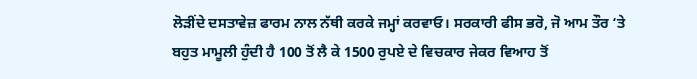ਲੋੜੀਂਦੇ ਦਸਤਾਵੇਜ਼ ਫਾਰਮ ਨਾਲ ਨੱਥੀ ਕਰਕੇ ਜਮ੍ਹਾਂ ਕਰਵਾਓ। ਸਰਕਾਰੀ ਫੀਸ ਭਰੋ, ਜੋ ਆਮ ਤੌਰ ‘ਤੇ ਬਹੁਤ ਮਾਮੂਲੀ ਹੁੰਦੀ ਹੈ 100 ਤੋਂ ਲੈ ਕੇ 1500 ਰੁਪਏ ਦੇ ਵਿਚਕਾਰ ਜੇਕਰ ਵਿਆਹ ਤੋਂ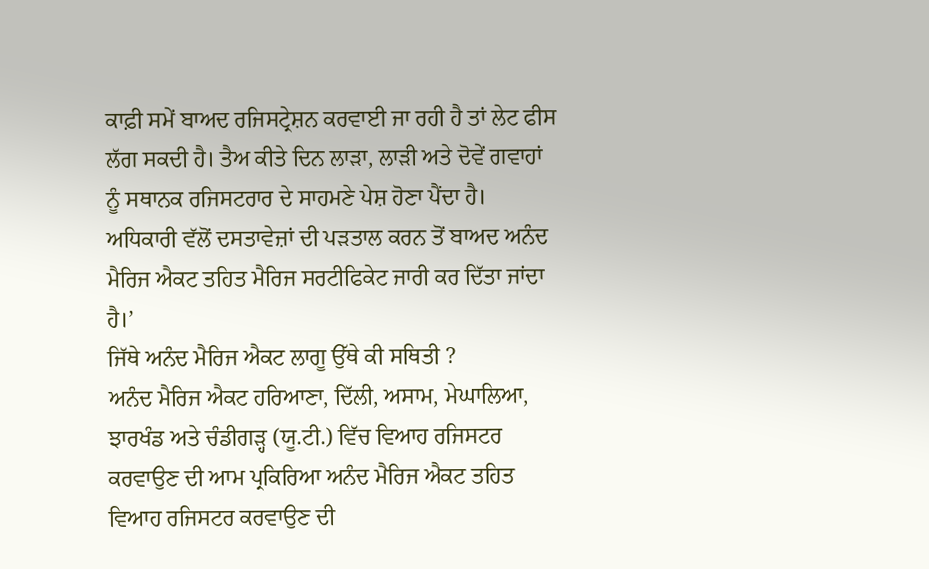ਕਾਫ਼ੀ ਸਮੇਂ ਬਾਅਦ ਰਜਿਸਟ੍ਰੇਸ਼ਨ ਕਰਵਾਈ ਜਾ ਰਹੀ ਹੈ ਤਾਂ ਲੇਟ ਫੀਸ ਲੱਗ ਸਕਦੀ ਹੈ। ਤੈਅ ਕੀਤੇ ਦਿਨ ਲਾੜਾ, ਲਾੜੀ ਅਤੇ ਦੋਵੇਂ ਗਵਾਹਾਂ ਨੂੰ ਸਥਾਨਕ ਰਜਿਸਟਰਾਰ ਦੇ ਸਾਹਮਣੇ ਪੇਸ਼ ਹੋਣਾ ਪੈਂਦਾ ਹੈ। ਅਧਿਕਾਰੀ ਵੱਲੋਂ ਦਸਤਾਵੇਜ਼ਾਂ ਦੀ ਪੜਤਾਲ ਕਰਨ ਤੋਂ ਬਾਅਦ ਅਨੰਦ ਮੈਰਿਜ ਐਕਟ ਤਹਿਤ ਮੈਰਿਜ ਸਰਟੀਫਿਕੇਟ ਜਾਰੀ ਕਰ ਦਿੱਤਾ ਜਾਂਦਾ ਹੈ।’
ਜਿੱਥੇ ਅਨੰਦ ਮੈਰਿਜ ਐਕਟ ਲਾਗੂ ਉੱਥੇ ਕੀ ਸਥਿਤੀ ?
ਅਨੰਦ ਮੈਰਿਜ ਐਕਟ ਹਰਿਆਣਾ, ਦਿੱਲੀ, ਅਸਾਮ, ਮੇਘਾਲਿਆ, ਝਾਰਖੰਡ ਅਤੇ ਚੰਡੀਗੜ੍ਹ (ਯੂ.ਟੀ.) ਵਿੱਚ ਵਿਆਹ ਰਜਿਸਟਰ ਕਰਵਾਉਣ ਦੀ ਆਮ ਪ੍ਰਕਿਰਿਆ ਅਨੰਦ ਮੈਰਿਜ ਐਕਟ ਤਹਿਤ ਵਿਆਹ ਰਜਿਸਟਰ ਕਰਵਾਉਣ ਦੀ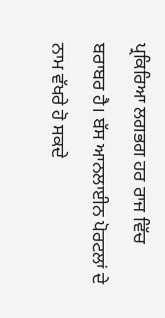ਪ੍ਰਕਿਰਿਆ ਲਗਭਗ ਹਰ ਰਾਜ ਵਿੱਚ ਬਰਾਬਰ ਹੈ। ਬੱਸ ਆਨਲਾਈਨ ਪੋਰਟਲਾਂ ਦੇ ਨਾਮ ਵੱਖਰੇ ਹੋ ਸਕਦੇ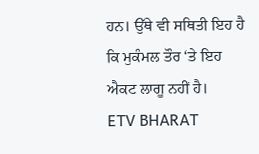ਹਨ। ਉੱਥੇ ਵੀ ਸਥਿਤੀ ਇਹ ਹੈ ਕਿ ਮੁਕੰਮਲ ਤੌਰ ‘ਤੇ ਇਹ ਐਕਟ ਲਾਗੂ ਨਹੀਂ ਹੈ।
ETV BHARAT